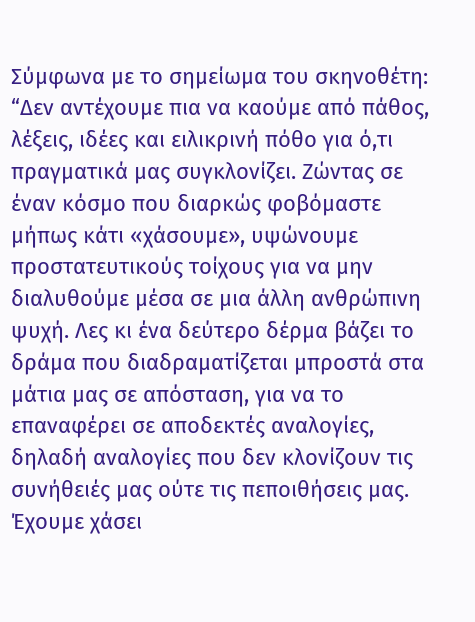Σύμφωνα με το σημείωμα του σκηνοθέτη: “Δεν αντέχουμε πια να καούμε από πάθος, λέξεις, ιδέες και ειλικρινή πόθο για ό,τι πραγματικά μας συγκλονίζει. Ζώντας σε έναν κόσμο που διαρκώς φοβόμαστε μήπως κάτι «χάσουμε», υψώνουμε προστατευτικούς τοίχους για να μην διαλυθούμε μέσα σε μια άλλη ανθρώπινη ψυχή. Λες κι ένα δεύτερο δέρμα βάζει το δράμα που διαδραματίζεται μπροστά στα μάτια μας σε απόσταση, για να το επαναφέρει σε αποδεκτές αναλογίες, δηλαδή αναλογίες που δεν κλονίζουν τις συνήθειές μας ούτε τις πεποιθήσεις μας. Έχουμε χάσει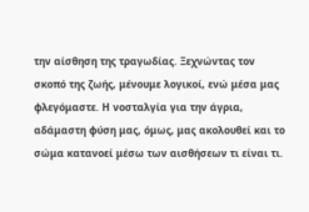την αίσθηση της τραγωδίας. Ξεχνώντας τον σκοπό της ζωής, μένουμε λογικοί, ενώ μέσα μας φλεγόμαστε. Η νοσταλγία για την άγρια, αδάμαστη φύση μας, όμως, μας ακολουθεί και το σώμα κατανοεί μέσω των αισθήσεων τι είναι τι.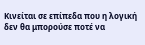Κινείται σε επίπεδα που η λογική δεν θα μπορούσε ποτέ να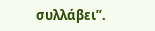συλλάβει”.